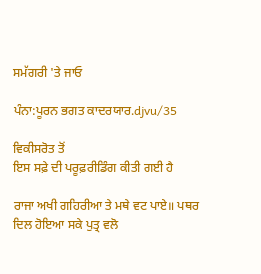ਸਮੱਗਰੀ 'ਤੇ ਜਾਓ

ਪੰਨਾ:ਪੂਰਨ ਭਗਤ ਕਾਦਰਯਾਰ.djvu/35

ਵਿਕੀਸਰੋਤ ਤੋਂ
ਇਸ ਸਫ਼ੇ ਦੀ ਪਰੂਫ਼ਰੀਡਿੰਗ ਕੀਤੀ ਗਈ ਹੈ

ਰਾਜਾ ਅਖੀ ਗਹਿਰੀਆ ਤੇ ਮਥੇ ਵਟ ਪਾਏ॥ ਪਥਰ ਦਿਲ ਹੋਇਆ ਸਕੇ ਪੁਤ੍ਰ ਵਲੋ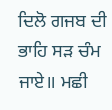ਦਿਲੋ ਗਜਬ ਦੀ ਭਾਹਿ ਸੜ ਚੰਮ ਜਾਏ॥ ਮਛੀ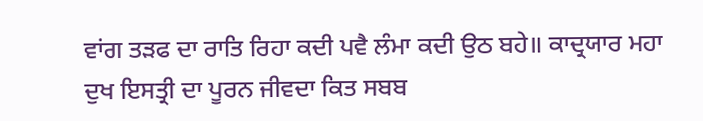ਵਾਂਗ ਤੜਫ ਦਾ ਰਾਤਿ ਰਿਹਾ ਕਦੀ ਪਵੈ ਲੰਮਾ ਕਦੀ ਉਠ ਬਹੇ॥ ਕਾਦ੍ਰਯਾਰ ਮਹਾ ਦੁਖ ਇਸਤ੍ਰੀ ਦਾ ਪੂਰਨ ਜੀਵਦਾ ਕਿਤ ਸਬਬ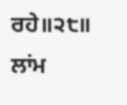ਰਹੇ॥੨੮॥ ਲਾਂਮ